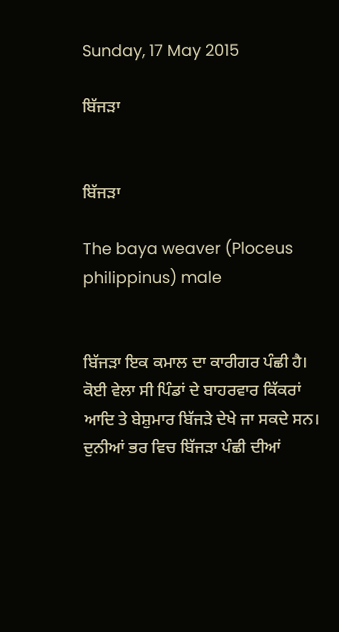Sunday, 17 May 2015

ਬਿੱਜੜਾ


ਬਿੱਜੜਾ

The baya weaver (Ploceus philippinus) male


ਬਿੱਜੜਾ ਇਕ ਕਮਾਲ ਦਾ ਕਾਰੀਗਰ ਪੰਛੀ ਹੈ। ਕੋਈ ਵੇਲਾ ਸੀ ਪਿੰਡਾਂ ਦੇ ਬਾਹਰਵਾਰ ਕਿੱਕਰਾਂ ਆਦਿ ਤੇ ਬੇਸ਼ੁਮਾਰ ਬਿੱਜੜੇ ਦੇਖੇ ਜਾ ਸਕਦੇ ਸਨ। ਦੁਨੀਆਂ ਭਰ ਵਿਚ ਬਿੱਜੜਾ ਪੰਛੀ ਦੀਆਂ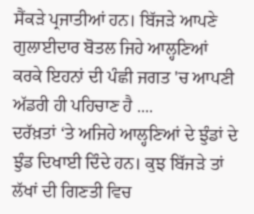ਸੈਂਕੜੇ ਪ੍ਰਜਾਤੀਆਂ ਹਨ। ਬਿੱਜੜੇ ਆਪਣੇ ਗੁਲਾਈਦਾਰ ਬੋਤਲ ਜਿਹੇ ਆਲ੍ਹਣਿਆਂ ਕਰਕੇ ਇਹਨਾਂ ਦੀ ਪੰਛੀ ਜਗਤ 'ਚ ਆਪਣੀ ਅੱਡਰੀ ਹੀ ਪਹਿਚਾਣ ਹੈ ....
ਦਰੱਖ਼ਤਾਂ ‘ਤੇ ਅਜਿਹੇ ਆਲ੍ਹਣਿਆਂ ਦੇ ਝੁੰਡਾਂ ਦੇ ਝੁੰਡ ਦਿਖਾਈ ਦਿੰਦੇ ਹਨ। ਕੁਝ ਬਿੱਜੜੇ ਤਾਂ ਲੱਖਾਂ ਦੀ ਗਿਣਤੀ ਵਿਚ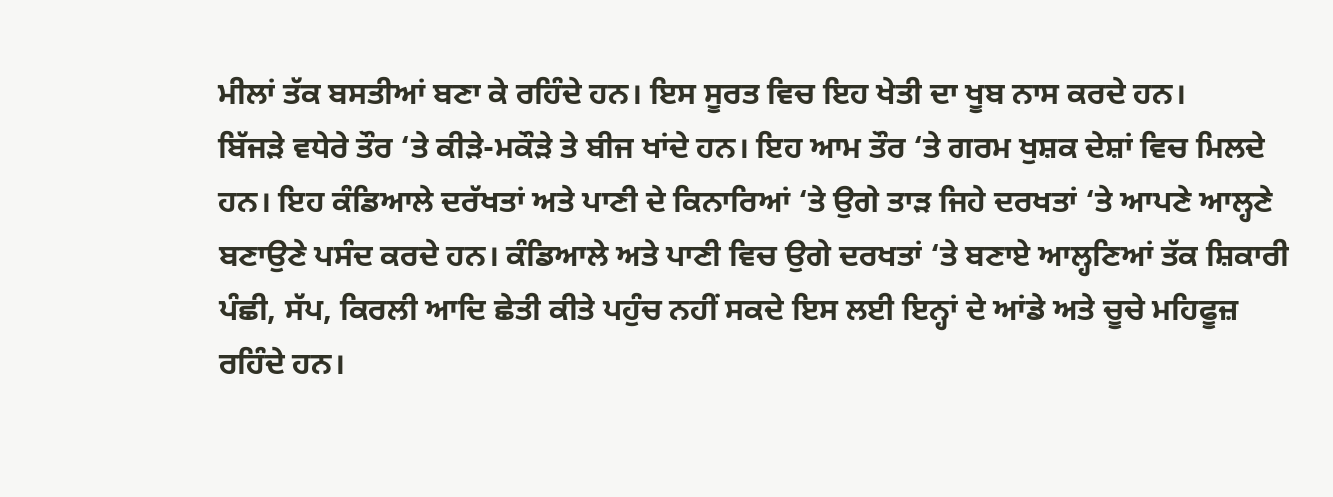ਮੀਲਾਂ ਤੱਕ ਬਸਤੀਆਂ ਬਣਾ ਕੇ ਰਹਿੰਦੇ ਹਨ। ਇਸ ਸੂਰਤ ਵਿਚ ਇਹ ਖੇਤੀ ਦਾ ਖੂਬ ਨਾਸ ਕਰਦੇ ਹਨ।
ਬਿੱਜੜੇ ਵਧੇਰੇ ਤੌਰ ‘ਤੇ ਕੀੜੇ-ਮਕੌੜੇ ਤੇ ਬੀਜ ਖਾਂਦੇ ਹਨ। ਇਹ ਆਮ ਤੌਰ ‘ਤੇ ਗਰਮ ਖੁਸ਼ਕ ਦੇਸ਼ਾਂ ਵਿਚ ਮਿਲਦੇ ਹਨ। ਇਹ ਕੰਡਿਆਲੇ ਦਰੱਖਤਾਂ ਅਤੇ ਪਾਣੀ ਦੇ ਕਿਨਾਰਿਆਂ ‘ਤੇ ਉਗੇ ਤਾੜ ਜਿਹੇ ਦਰਖਤਾਂ ‘ਤੇ ਆਪਣੇ ਆਲ੍ਹਣੇ ਬਣਾਉਣੇ ਪਸੰਦ ਕਰਦੇ ਹਨ। ਕੰਡਿਆਲੇ ਅਤੇ ਪਾਣੀ ਵਿਚ ਉਗੇ ਦਰਖਤਾਂ ‘ਤੇ ਬਣਾਏ ਆਲ੍ਹਣਿਆਂ ਤੱਕ ਸ਼ਿਕਾਰੀ ਪੰਛੀ, ਸੱਪ, ਕਿਰਲੀ ਆਦਿ ਛੇਤੀ ਕੀਤੇ ਪਹੁੰਚ ਨਹੀਂ ਸਕਦੇ ਇਸ ਲਈ ਇਨ੍ਹਾਂ ਦੇ ਆਂਡੇ ਅਤੇ ਚੂਚੇ ਮਹਿਫੂਜ਼ ਰਹਿੰਦੇ ਹਨ।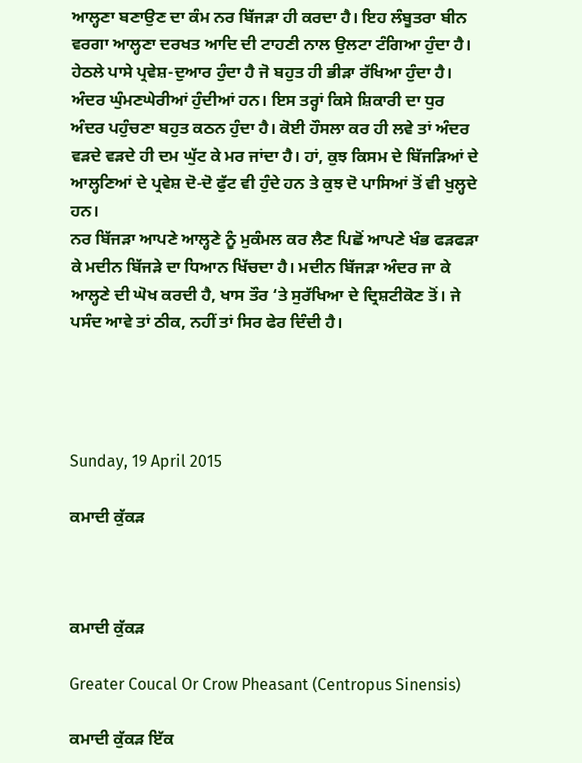ਆਲ੍ਹਣਾ ਬਣਾਉਣ ਦਾ ਕੰਮ ਨਰ ਬਿੱਜੜਾ ਹੀ ਕਰਦਾ ਹੈ। ਇਹ ਲੰਬੂਤਰਾ ਬੀਨ ਵਰਗਾ ਆਲ੍ਹਣਾ ਦਰਖਤ ਆਦਿ ਦੀ ਟਾਹਣੀ ਨਾਲ ਉਲਟਾ ਟੰਗਿਆ ਹੁੰਦਾ ਹੈ। ਹੇਠਲੇ ਪਾਸੇ ਪ੍ਰਵੇਸ਼-ਦੁਆਰ ਹੁੰਦਾ ਹੈ ਜੋ ਬਹੁਤ ਹੀ ਭੀੜਾ ਰੱਖਿਆ ਹੁੰਦਾ ਹੈ। ਅੰਦਰ ਘੁੰਮਣਘੇਰੀਆਂ ਹੁੰਦੀਆਂ ਹਨ। ਇਸ ਤਰ੍ਹਾਂ ਕਿਸੇ ਸ਼ਿਕਾਰੀ ਦਾ ਧੁਰ ਅੰਦਰ ਪਹੁੰਚਣਾ ਬਹੁਤ ਕਠਨ ਹੁੰਦਾ ਹੈ। ਕੋਈ ਹੌਸਲਾ ਕਰ ਹੀ ਲਵੇ ਤਾਂ ਅੰਦਰ ਵੜਦੇ ਵੜਦੇ ਹੀ ਦਮ ਘੁੱਟ ਕੇ ਮਰ ਜਾਂਦਾ ਹੈ। ਹਾਂ, ਕੁਝ ਕਿਸਮ ਦੇ ਬਿੱਜੜਿਆਂ ਦੇ ਆਲ੍ਹਣਿਆਂ ਦੇ ਪ੍ਰਵੇਸ਼ ਦੋ-ਦੋ ਫੁੱਟ ਵੀ ਹੁੰਦੇ ਹਨ ਤੇ ਕੁਝ ਦੋ ਪਾਸਿਆਂ ਤੋਂ ਵੀ ਖੁਲ੍ਹਦੇ ਹਨ।
ਨਰ ਬਿੱਜੜਾ ਆਪਣੇ ਆਲ੍ਹਣੇ ਨੂੰ ਮੁਕੰਮਲ ਕਰ ਲੈਣ ਪਿਛੋਂ ਆਪਣੇ ਖੰਭ ਫੜਫੜਾ ਕੇ ਮਦੀਨ ਬਿੱਜੜੇ ਦਾ ਧਿਆਨ ਖਿੱਚਦਾ ਹੈ। ਮਦੀਨ ਬਿੱਜੜਾ ਅੰਦਰ ਜਾ ਕੇ ਆਲ੍ਹਣੇ ਦੀ ਘੋਖ ਕਰਦੀ ਹੈ, ਖਾਸ ਤੌਰ ‘ਤੇ ਸੁਰੱਖਿਆ ਦੇ ਦ੍ਰਿਸ਼ਟੀਕੋਣ ਤੋਂ। ਜੇ ਪਸੰਦ ਆਵੇ ਤਾਂ ਠੀਕ, ਨਹੀਂ ਤਾਂ ਸਿਰ ਫੇਰ ਦਿੰਦੀ ਹੈ।




Sunday, 19 April 2015

ਕਮਾਦੀ ਕੁੱਕੜ



ਕਮਾਦੀ ਕੁੱਕੜ

Greater Coucal Or Crow Pheasant (Centropus Sinensis)

ਕਮਾਦੀ ਕੁੱਕੜ ਇੱਕ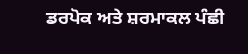ਡਰਪੋਕ ਅਤੇ ਸ਼ਰਮਾਕਲ ਪੰਛੀ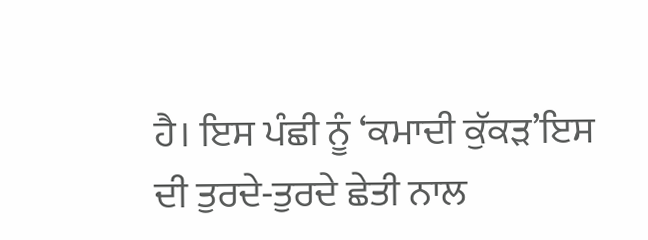ਹੈ। ਇਸ ਪੰਛੀ ਨੂੰ ‘ਕਮਾਦੀ ਕੁੱਕੜ’ਇਸ ਦੀ ਤੁਰਦੇ-ਤੁਰਦੇ ਛੇਤੀ ਨਾਲ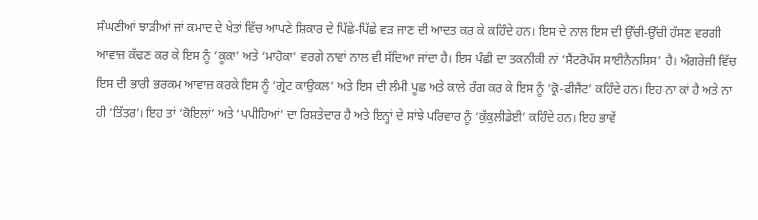ਸੰਘਣੀਆਂ ਝਾੜੀਆਂ ਜਾਂ ਕਮਾਦ ਦੇ ਖੇਤਾਂ ਵਿੱਚ ਆਪਣੇ ਸ਼ਿਕਾਰ ਦੇ ਪਿੱਛੇ-ਪਿੱਛੇ ਵੜ ਜਾਣ ਦੀ ਆਦਤ ਕਰ ਕੇ ਕਹਿੰਦੇ ਹਨ। ਇਸ ਦੇ ਨਾਲ ਇਸ ਦੀ ਉੱਚੀ-ਉੱਚੀ ਹੱਸਣ ਵਰਗੀ ਆਵਾਜ਼ ਕੱਢਣ ਕਰ ਕੇ ਇਸ ਨੂੰ ‘ਕੂਕਾ’ ਅਤੇ ‘ਮਾਹੋਕਾ’ ਵਰਗੇ ਨਾਵਾਂ ਨਾਲ ਵੀ ਸੱਦਿਆ ਜਾਂਦਾ ਹੈ। ਇਸ ਪੰਛੀ ਦਾ ਤਕਨੀਕੀ ਨਾਂ ‘ਸੈਂਟਰੋਪੱਸ ਸਾਈਨੈਨਸਿਸ’ ਹੈ। ਅੰਗਰੇਜ਼ੀ ਵਿੱਚ ਇਸ ਦੀ ਭਾਰੀ ਭਰਕਮ ਆਵਾਜ਼ ਕਰਕੇ ਇਸ ਨੂੰ ‘ਗ੍ਰੇਟ ਕਾਉਕਲ’ ਅਤੇ ਇਸ ਦੀ ਲੰਮੀ ਪੂਛ ਅਤੇ ਕਾਲੇ ਰੰਗ ਕਰ ਕੇ ਇਸ ਨੂੰ ‘ਕ੍ਰੋ-ਫੀਜੈਂਟ’ ਕਹਿੰਦੇ ਹਨ। ਇਹ ਨਾ ਕਾਂ ਹੈ ਅਤੇ ਨਾ ਹੀ ‘ਤਿੱਤਰ’। ਇਹ ਤਾਂ ‘ਕੋਇਲਾਂ’ ਅਤੇ ‘ਪਪੀਹਿਆਂ’ ਦਾ ਰਿਸ਼ਤੇਦਾਰ ਹੈ ਅਤੇ ਇਨ੍ਹਾਂ ਦੇ ਸਾਂਝੇ ਪਰਿਵਾਰ ਨੂੰ ‘ਕੁੱਕੁਲੀਡੇਈ’ ਕਹਿੰਦੇ ਹਨ। ਇਹ ਭਾਵੇਂ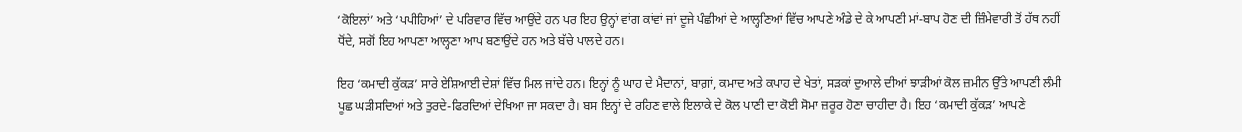‘ਕੋਇਲਾਂ’ ਅਤੇ ‘ਪਪੀਹਿਆਂ’ ਦੇ ਪਰਿਵਾਰ ਵਿੱਚ ਆਉਂਦੇ ਹਨ ਪਰ ਇਹ ਉਨ੍ਹਾਂ ਵਾਂਗ ਕਾਂਵਾਂ ਜਾਂ ਦੂਜੇ ਪੰਛੀਆਂ ਦੇ ਆਲ੍ਹਣਿਆਂ ਵਿੱਚ ਆਪਣੇ ਅੰਡੇ ਦੇ ਕੇ ਆਪਣੀ ਮਾਂ-ਬਾਪ ਹੋਣ ਦੀ ਜ਼ਿੰਮੇਵਾਰੀ ਤੋਂ ਹੱਥ ਨਹੀਂ ਧੋਂਦੇ, ਸਗੋਂ ਇਹ ਆਪਣਾ ਆਲ੍ਹਣਾ ਆਪ ਬਣਾਉਂਦੇ ਹਨ ਅਤੇ ਬੱਚੇ ਪਾਲਦੇ ਹਨ।

ਇਹ ‘ਕਮਾਦੀ ਕੁੱਕੜ’ ਸਾਰੇ ਏਸ਼ਿਆਈ ਦੇਸ਼ਾਂ ਵਿੱਚ ਮਿਲ ਜਾਂਦੇ ਹਨ। ਇਨ੍ਹਾਂ ਨੂੰ ਘਾਹ ਦੇ ਮੈਦਾਨਾਂ, ਬਾਗ਼ਾਂ, ਕਮਾਦ ਅਤੇ ਕਪਾਹ ਦੇ ਖੇਤਾਂ, ਸੜਕਾਂ ਦੁਆਲੇ ਦੀਆਂ ਝਾੜੀਆਂ ਕੋਲ ਜ਼ਮੀਨ ਉੱਤੇ ਆਪਣੀ ਲੰਮੀ ਪੂਛ ਘੜੀਸਦਿਆਂ ਅਤੇ ਤੁਰਦੇ-ਫਿਰਦਿਆਂ ਦੇਖਿਆ ਜਾ ਸਕਦਾ ਹੈ। ਬਸ ਇਨ੍ਹਾਂ ਦੇ ਰਹਿਣ ਵਾਲੇ ਇਲਾਕੇ ਦੇ ਕੋਲ ਪਾਣੀ ਦਾ ਕੋਈ ਸੋਮਾ ਜ਼ਰੂਰ ਹੋਣਾ ਚਾਹੀਦਾ ਹੈ। ਇਹ ‘ਕਮਾਦੀ ਕੁੱਕੜ’ ਆਪਣੇ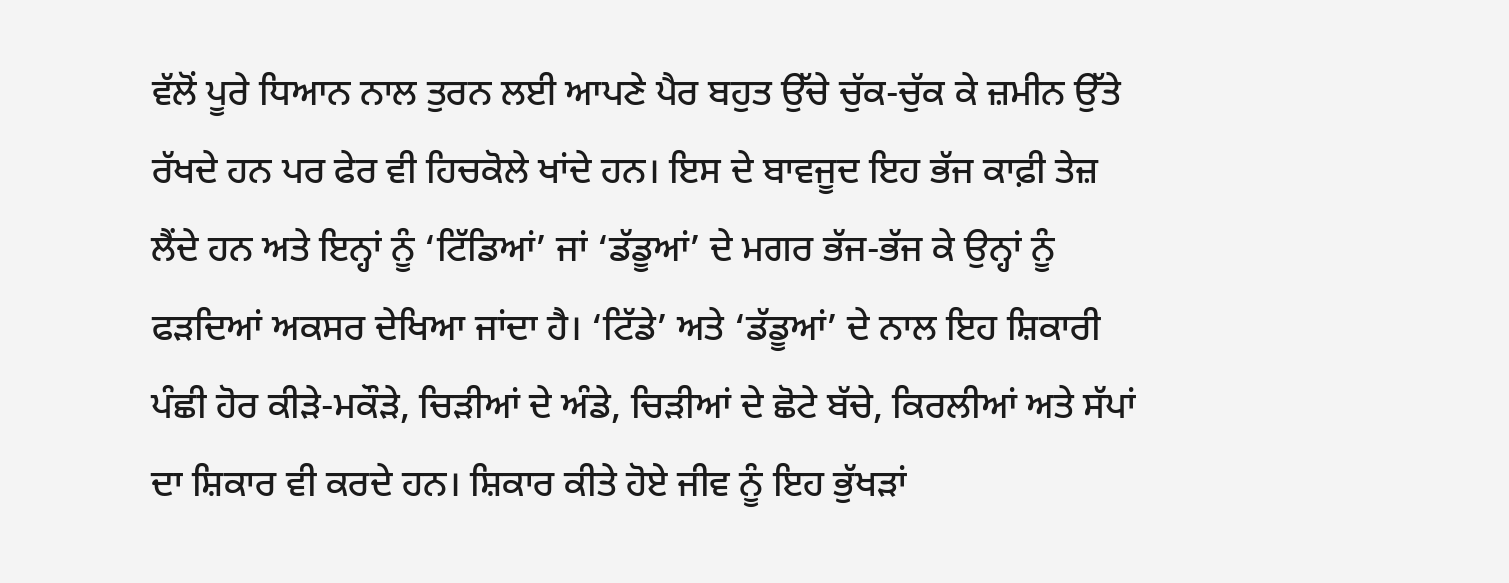ਵੱਲੋਂ ਪੂਰੇ ਧਿਆਨ ਨਾਲ ਤੁਰਨ ਲਈ ਆਪਣੇ ਪੈਰ ਬਹੁਤ ਉੱਚੇ ਚੁੱਕ-ਚੁੱਕ ਕੇ ਜ਼ਮੀਨ ਉੱਤੇ ਰੱਖਦੇ ਹਨ ਪਰ ਫੇਰ ਵੀ ਹਿਚਕੋਲੇ ਖਾਂਦੇ ਹਨ। ਇਸ ਦੇ ਬਾਵਜੂਦ ਇਹ ਭੱਜ ਕਾਫ਼ੀ ਤੇਜ਼ ਲੈਂਦੇ ਹਨ ਅਤੇ ਇਨ੍ਹਾਂ ਨੂੰ ‘ਟਿੱਡਿਆਂ’ ਜਾਂ ‘ਡੱਡੂਆਂ’ ਦੇ ਮਗਰ ਭੱਜ-ਭੱਜ ਕੇ ਉਨ੍ਹਾਂ ਨੂੰ ਫੜਦਿਆਂ ਅਕਸਰ ਦੇਖਿਆ ਜਾਂਦਾ ਹੈ। ‘ਟਿੱਡੇ’ ਅਤੇ ‘ਡੱਡੂਆਂ’ ਦੇ ਨਾਲ ਇਹ ਸ਼ਿਕਾਰੀ ਪੰਛੀ ਹੋਰ ਕੀੜੇ-ਮਕੌੜੇ, ਚਿੜੀਆਂ ਦੇ ਅੰਡੇ, ਚਿੜੀਆਂ ਦੇ ਛੋਟੇ ਬੱਚੇ, ਕਿਰਲੀਆਂ ਅਤੇ ਸੱਪਾਂ ਦਾ ਸ਼ਿਕਾਰ ਵੀ ਕਰਦੇ ਹਨ। ਸ਼ਿਕਾਰ ਕੀਤੇ ਹੋਏ ਜੀਵ ਨੂੰ ਇਹ ਭੁੱਖੜਾਂ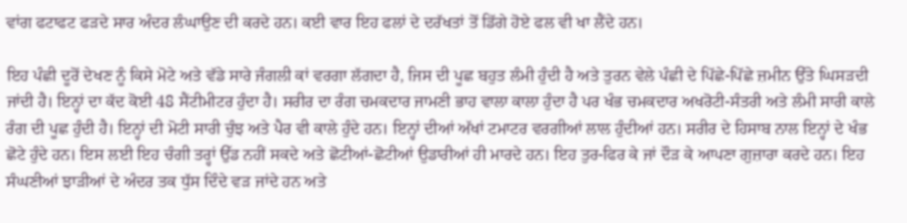ਵਾਂਗ ਫਟਾਫਟ ਫੜਦੇ ਸਾਰ ਅੰਦਰ ਲੰਘਾਉਣ ਦੀ ਕਰਦੇ ਹਨ। ਕਈ ਵਾਰ ਇਹ ਫਲਾਂ ਦੇ ਦਰੱਖਤਾਂ ਤੋਂ ਡਿੱਗੇ ਹੋਏ ਫਲ ਵੀ ਖਾ ਲੈਂਦੇ ਹਨ।

ਇਹ ਪੰਛੀ ਦੂਰੋਂ ਦੇਖਣ ਨੂੰ ਕਿਸੇ ਮੋਟੇ ਅਤੇ ਵੱਡੇ ਸਾਰੇ ਜੰਗਲੀ ਕਾਂ ਵਰਗਾ ਲੱਗਦਾ ਹੈ, ਜਿਸ ਦੀ ਪੂਛ ਬਹੁਤ ਲੰਮੀ ਹੁੰਦੀ ਹੈ ਅਤੇ ਤੁਰਨ ਵੇਲੇ ਪੰਛੀ ਦੇ ਪਿੱਛੇ-ਪਿੱਛੇ ਜ਼ਮੀਨ ਉੱਤੇ ਘਿਸੜਦੀ ਜਾਂਦੀ ਹੈ। ਇਨ੍ਹਾਂ ਦਾ ਕੱਦ ਕੋਈ 48 ਸੈਂਟੀਮੀਟਰ ਹੁੰਦਾ ਹੈ। ਸਰੀਰ ਦਾ ਰੰਗ ਚਮਕਦਾਰ ਜਾਮਣੀ ਭਾਹ ਵਾਲਾ ਕਾਲਾ ਹੁੰਦਾ ਹੈ ਪਰ ਖੰਭ ਚਮਕਦਾਰ ਅਖਰੋਟੀ-ਸੰਤਰੀ ਅਤੇ ਲੰਮੀ ਸਾਰੀ ਕਾਲੇ ਰੰਗ ਦੀ ਪੂਛ ਹੁੰਦੀ ਹੈ। ਇਨ੍ਹਾਂ ਦੀ ਮੋਟੀ ਸਾਰੀ ਚੁੰਝ ਅਤੇ ਪੈਰ ਵੀ ਕਾਲੇ ਹੁੰਦੇ ਹਨ। ਇਨ੍ਹਾਂ ਦੀਆਂ ਅੱਖਾਂ ਟਮਾਟਰ ਵਰਗੀਆਂ ਲਾਲ ਹੁੰਦੀਆਂ ਹਨ। ਸਰੀਰ ਦੇ ਹਿਸਾਬ ਨਾਲ ਇਨ੍ਹਾਂ ਦੇ ਖੰਭ ਛੋਟੇ ਹੁੰਦੇ ਹਨ। ਇਸ ਲਈ ਇਹ ਚੰਗੀ ਤਰ੍ਹਾਂ ਉੱਡ ਨਹੀਂ ਸਕਦੇ ਅਤੇ ਛੋਟੀਆਂ-ਛੋਟੀਆਂ ਉਡਾਰੀਆਂ ਹੀ ਮਾਰਦੇ ਹਨ। ਇਹ ਤੁਰ-ਫਿਰ ਕੇ ਜਾਂ ਦੌੜ ਕੇ ਆਪਣਾ ਗੁਜ਼ਾਰਾ ਕਰਦੇ ਹਨ। ਇਹ ਸੰਘਣੀਆਂ ਝਾੜੀਆਂ ਦੇ ਅੰਦਰ ਤਕ ਧੁੱਸ ਦਿੰਦੇ ਵੜ ਜਾਂਦੇ ਹਨ ਅਤੇ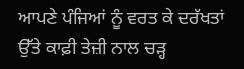ਆਪਣੇ ਪੰਜਿਆਂ ਨੂੰ ਵਰਤ ਕੇ ਦਰੱਖਤਾਂ ਉੱਤੇ ਕਾਫ਼ੀ ਤੇਜ਼ੀ ਨਾਲ ਚੜ੍ਹ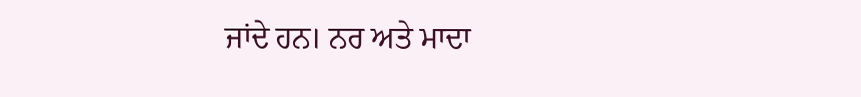ਜਾਂਦੇ ਹਨ। ਨਰ ਅਤੇ ਮਾਦਾ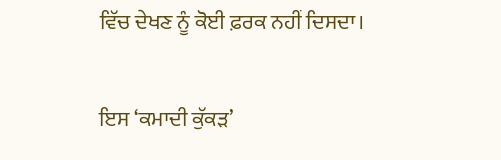ਵਿੱਚ ਦੇਖਣ ਨੂੰ ਕੋਈ ਫ਼ਰਕ ਨਹੀਂ ਦਿਸਦਾ।

ਇਸ ‘ਕਮਾਦੀ ਕੁੱਕੜ’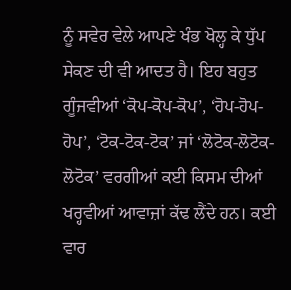ਨੂੰ ਸਵੇਰ ਵੇਲੇ ਆਪਣੇ ਖੰਭ ਖੋਲ੍ਹ ਕੇ ਧੁੱਪ ਸੇਕਣ ਦੀ ਵੀ ਆਦਤ ਹੈ। ਇਹ ਬਹੁਤ ਗੂੰਜਵੀਆਂ ‘ਕੋਪ-ਕੋਪ-ਕੋਪ’, ‘ਹੋਪ-ਹੋਪ-ਹੋਪ’, ‘ਟੋਕ-ਟੋਕ-ਟੋਕ’ ਜਾਂ ‘ਲੋਟੋਕ-ਲੋਟੋਕ-ਲੋਟੋਕ’ ਵਰਗੀਆਂ ਕਈ ਕਿਸਮ ਦੀਆਂ ਖਰ੍ਹਵੀਆਂ ਆਵਾਜ਼ਾਂ ਕੱਢ ਲੈਂਦੇ ਹਨ। ਕਈ ਵਾਰ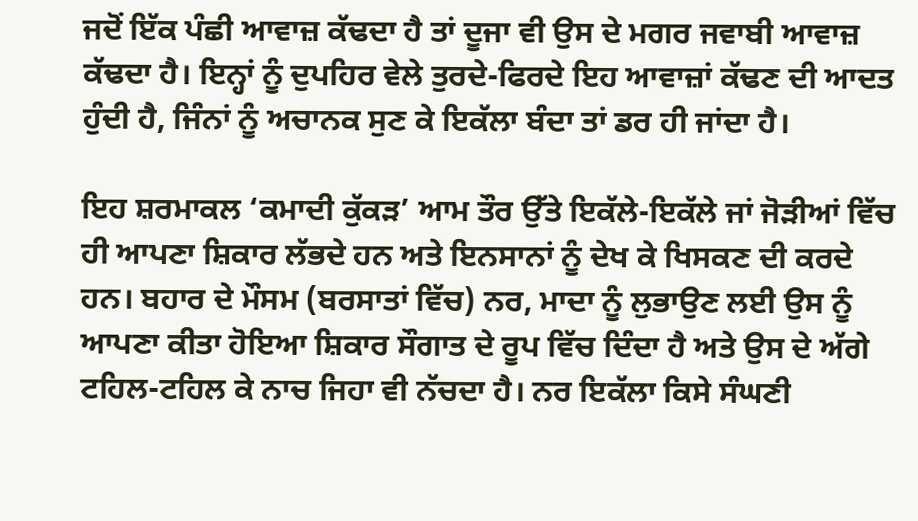ਜਦੋਂ ਇੱਕ ਪੰਛੀ ਆਵਾਜ਼ ਕੱਢਦਾ ਹੈ ਤਾਂ ਦੂਜਾ ਵੀ ਉਸ ਦੇ ਮਗਰ ਜਵਾਬੀ ਆਵਾਜ਼ ਕੱਢਦਾ ਹੈ। ਇਨ੍ਹਾਂ ਨੂੰ ਦੁਪਹਿਰ ਵੇਲੇ ਤੁਰਦੇ-ਫਿਰਦੇ ਇਹ ਆਵਾਜ਼ਾਂ ਕੱਢਣ ਦੀ ਆਦਤ ਹੁੰਦੀ ਹੈ, ਜਿੰਨਾਂ ਨੂੰ ਅਚਾਨਕ ਸੁਣ ਕੇ ਇਕੱਲਾ ਬੰਦਾ ਤਾਂ ਡਰ ਹੀ ਜਾਂਦਾ ਹੈ।

ਇਹ ਸ਼ਰਮਾਕਲ ‘ਕਮਾਦੀ ਕੁੱਕੜ’ ਆਮ ਤੌਰ ਉੱਤੇ ਇਕੱਲੇ-ਇਕੱਲੇ ਜਾਂ ਜੋੜੀਆਂ ਵਿੱਚ ਹੀ ਆਪਣਾ ਸ਼ਿਕਾਰ ਲੱਭਦੇ ਹਨ ਅਤੇ ਇਨਸਾਨਾਂ ਨੂੰ ਦੇਖ ਕੇ ਖਿਸਕਣ ਦੀ ਕਰਦੇ ਹਨ। ਬਹਾਰ ਦੇ ਮੌਸਮ (ਬਰਸਾਤਾਂ ਵਿੱਚ) ਨਰ, ਮਾਦਾ ਨੂੰ ਲੁਭਾਉਣ ਲਈ ਉਸ ਨੂੰ ਆਪਣਾ ਕੀਤਾ ਹੋਇਆ ਸ਼ਿਕਾਰ ਸੌਗਾਤ ਦੇ ਰੂਪ ਵਿੱਚ ਦਿੰਦਾ ਹੈ ਅਤੇ ਉਸ ਦੇ ਅੱਗੇ ਟਹਿਲ-ਟਹਿਲ ਕੇ ਨਾਚ ਜਿਹਾ ਵੀ ਨੱਚਦਾ ਹੈ। ਨਰ ਇਕੱਲਾ ਕਿਸੇ ਸੰਘਣੀ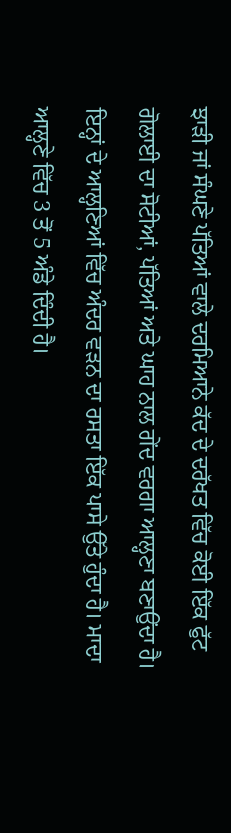ਝਾੜੀ ਜਾਂ ਸੰਘਣੇ ਪੱਤਿਆਂ ਵਾਲੇ ਦਰਮਿਆਨੇ ਕੱਦ ਦੇ ਦਰੱਖਤ ਵਿੱਚ ਕੋਈ ਇੱਕ ਫੁੱਟ ਗੋਲਾਈ ਦਾ ਸੋਟੀਆਂ, ਪੱਤਿਆਂ ਅਤੇ ਘਾਹ ਨਾਲ ਗੇਂਦ ਵਰਗਾ ਆਲ੍ਹਣਾ ਬਣਾਉਂਦਾ ਹੈ। ਇਨ੍ਹਾਂ ਦੇ ਆਲ੍ਹਣਿਆਂ ਵਿੱਚ ਅੰਦਰ ਵੜਨ ਦਾ ਰਸਤਾ ਇੱਕ ਪਾਸੇ ਉੱਤੇ ਹੁੰਦਾ ਹੈ। ਮਾਦਾ ਆਲ੍ਹਣੇ ਵਿੱਚ 3 ਤੋਂ 5 ਅੰਡੇ ਦਿੰਦੀ ਹੈ।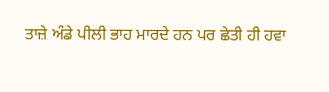ਤਾਜ਼ੇ ਅੰਡੇ ਪੀਲੀ ਭਾਹ ਮਾਰਦੇ ਹਨ ਪਰ ਛੇਤੀ ਹੀ ਹਵਾ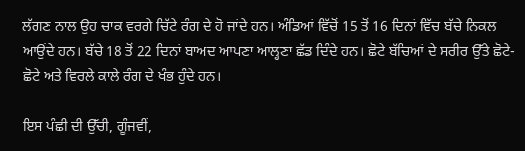ਲੱਗਣ ਨਾਲ ਉਹ ਚਾਕ ਵਰਗੇ ਚਿੱਟੇ ਰੰਗ ਦੇ ਹੋ ਜਾਂਦੇ ਹਨ। ਅੰਡਿਆਂ ਵਿੱਚੋਂ 15 ਤੋਂ 16 ਦਿਨਾਂ ਵਿੱਚ ਬੱਚੇ ਨਿਕਲ ਆਉਂਦੇ ਹਨ। ਬੱਚੇ 18 ਤੋਂ 22 ਦਿਨਾਂ ਬਾਅਦ ਆਪਣਾ ਆਲ੍ਹਣਾ ਛੱਡ ਦਿੰਦੇ ਹਨ। ਛੋਟੇ ਬੱਚਿਆਂ ਦੇ ਸਰੀਰ ਉੱਤੇ ਛੋਟੇ-ਛੋਟੇ ਅਤੇ ਵਿਰਲੇ ਕਾਲੇ ਰੰਗ ਦੇ ਖੰਭ ਹੁੰਦੇ ਹਨ।

ਇਸ ਪੰਛੀ ਦੀ ਉੱਚੀ, ਗੂੰਜਵੀਂ,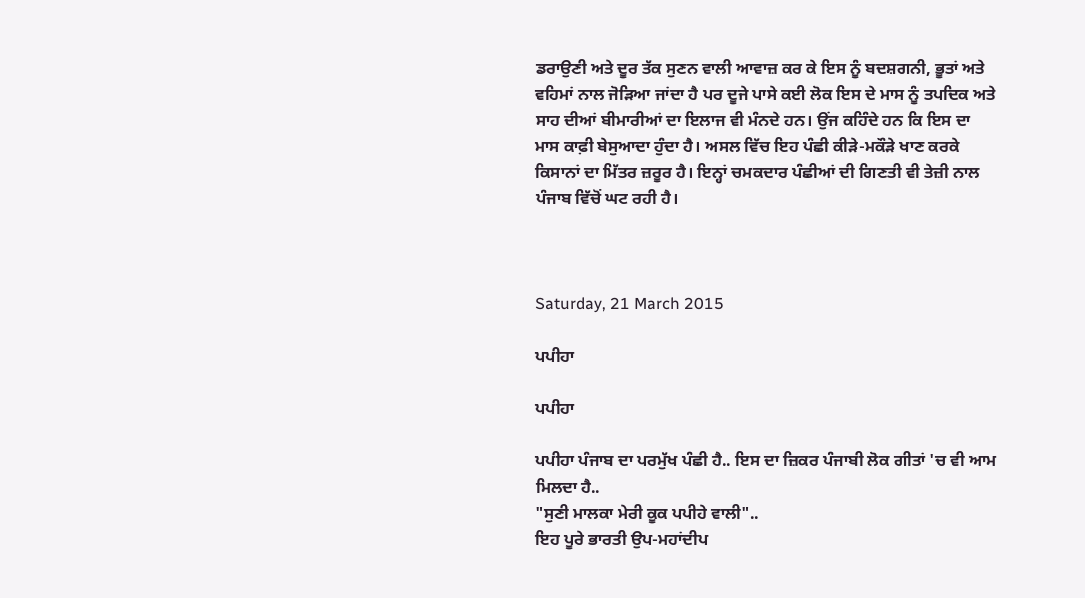ਡਰਾਉਣੀ ਅਤੇ ਦੂਰ ਤੱਕ ਸੁਣਨ ਵਾਲੀ ਆਵਾਜ਼ ਕਰ ਕੇ ਇਸ ਨੂੰ ਬਦਸ਼ਗਨੀ, ਭੂਤਾਂ ਅਤੇ ਵਹਿਮਾਂ ਨਾਲ ਜੋੜਿਆ ਜਾਂਦਾ ਹੈ ਪਰ ਦੂਜੇ ਪਾਸੇ ਕਈ ਲੋਕ ਇਸ ਦੇ ਮਾਸ ਨੂੰ ਤਪਦਿਕ ਅਤੇ ਸਾਹ ਦੀਆਂ ਬੀਮਾਰੀਆਂ ਦਾ ਇਲਾਜ ਵੀ ਮੰਨਦੇ ਹਨ। ਉਂਜ ਕਹਿੰਦੇ ਹਨ ਕਿ ਇਸ ਦਾ ਮਾਸ ਕਾਫ਼ੀ ਬੇਸੁਆਦਾ ਹੁੰਦਾ ਹੈ। ਅਸਲ ਵਿੱਚ ਇਹ ਪੰਛੀ ਕੀੜੇ-ਮਕੌੜੇ ਖਾਣ ਕਰਕੇ ਕਿਸਾਨਾਂ ਦਾ ਮਿੱਤਰ ਜ਼ਰੂਰ ਹੈ। ਇਨ੍ਹਾਂ ਚਮਕਦਾਰ ਪੰਛੀਆਂ ਦੀ ਗਿਣਤੀ ਵੀ ਤੇਜ਼ੀ ਨਾਲ ਪੰਜਾਬ ਵਿੱਚੋਂ ਘਟ ਰਹੀ ਹੈ।



Saturday, 21 March 2015

ਪਪੀਹਾ

ਪਪੀਹਾ

ਪਪੀਹਾ ਪੰਜਾਬ ਦਾ ਪਰਮੁੱਖ ਪੰਛੀ ਹੈ.. ਇਸ ਦਾ ਜ਼ਿਕਰ ਪੰਜਾਬੀ ਲੋਕ ਗੀਤਾਂ 'ਚ ਵੀ ਆਮ ਮਿਲਦਾ ਹੈ..
"ਸੁਣੀ ਮਾਲਕਾ ਮੇਰੀ ਕੂਕ ਪਪੀਹੇ ਵਾਲੀ"..
ਇਹ ਪੂਰੇ ਭਾਰਤੀ ਉਪ-ਮਹਾਂਦੀਪ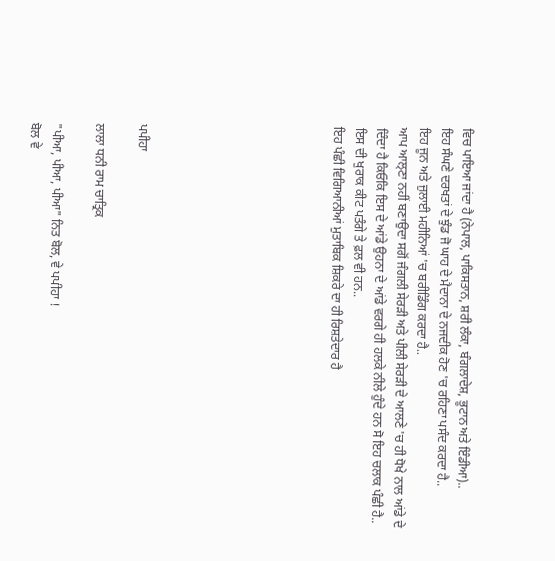ਵਿਚ ਪਾਇਆ ਜਾਂਦਾ ਹੈ (ਨੇਪਾਲ, ਪਾਕਿਸਤਾਨ, ਸ਼ਰੀ ਲੰਕਾ, ਬੰਗਲਾਦੇਸ਼, ਭੂਟਾਨ ਅਤੇ ਇੰਡੀਆ)..
ਇਹ ਸੰਘਣੇ ਦਰਖਤਾਂ ਦੇ ਝੁੰਡ ਜੋ ਘਾਹ ਦੇ ਮੈਦਾਨਾ ਦੇ ਨਜਦੀਕ ਹੋਣ 'ਚ ਰਹਿਣਾ ਪਸੰਦ ਕਰਦਾ ਹੈ..
ਇਹ ਜੂਨ ਅਤੇ ਜੁਲਾਈ ਮਹੀਨਿਆਂ 'ਚ ਬਰੀਡਿੰਗ ਕਰਦਾ ਹੈ..
ਆਪ ਆਲ੍ਣਾ ਨਹੀਂ ਬਣਾਉਦਾ ਸਗੋਂ ਜੰਗਲੀ ਸੇਰੜੀ ਅਤੇ ਪੀਲੀ ਸੇਰੜੀ ਦੇ ਆਲਣੇ 'ਚ ਹੀ ਧੋਖੇ ਨਾਲ ਆਂਡੇ ਦੇ ਦਿੰਦਾ ਹੈ ਕਿਓਕਿ ਇਸ ਦੇ ਆਂਡੇ ਉਹਨਾ ਦੇ ਆਂਡੇ ਵਰਗੇ ਹੀ ਹਲਕੇ ਨੀਲੇ ਹੁੰਦੇ ਹਨ ਸੋ ਇਹ ਚਲਾਕ ਪੰਛੀ ਹੈ..
ਇਸ ਦੀ ਖੁਰਾਕ ਕੀਟ ਪਤੰਗੇ ਤੇ ਫ਼ਲ ਵੀ ਹਨ..
ਇਹ ਪੰਛੀ ਵਿਗਿਆਨੀਆਂ ਮੁਤਾਬਿਕ ਸ਼ਿਕਰੇ ਦਾ ਹੀ ਰਿਸ਼ਤੇਦਾਰ ਹੈ








ਪਪੀਹਾ

ਲਾਲਾ ਧਨੀ ਰਾਮ ਚਾਤ੍ਰਿਕ

"ਪੀਆ, ਪੀਆ, ਪੀਆ" ਨਿਤ ਬੋਲ, ਵੇ ਪਪੀਹਾ !
ਬੋਲ ਵੇ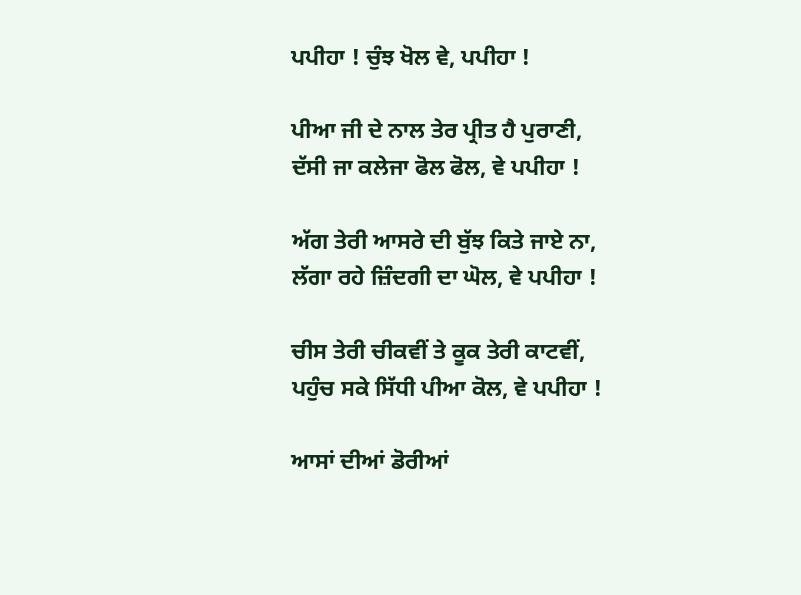ਪਪੀਹਾ ! ਚੁੰਝ ਖੋਲ ਵੇ, ਪਪੀਹਾ !

ਪੀਆ ਜੀ ਦੇ ਨਾਲ ਤੇਰ ਪ੍ਰੀਤ ਹੈ ਪੁਰਾਣੀ,
ਦੱਸੀ ਜਾ ਕਲੇਜਾ ਫੋਲ ਫੋਲ, ਵੇ ਪਪੀਹਾ !

ਅੱਗ ਤੇਰੀ ਆਸਰੇ ਦੀ ਬੁੱਝ ਕਿਤੇ ਜਾਏ ਨਾ,
ਲੱਗਾ ਰਹੇ ਜ਼ਿੰਦਗੀ ਦਾ ਘੋਲ, ਵੇ ਪਪੀਹਾ !

ਚੀਸ ਤੇਰੀ ਚੀਕਵੀਂ ਤੇ ਕੂਕ ਤੇਰੀ ਕਾਟਵੀਂ,
ਪਹੁੰਚ ਸਕੇ ਸਿੱਧੀ ਪੀਆ ਕੋਲ, ਵੇ ਪਪੀਹਾ !

ਆਸਾਂ ਦੀਆਂ ਡੋਰੀਆਂ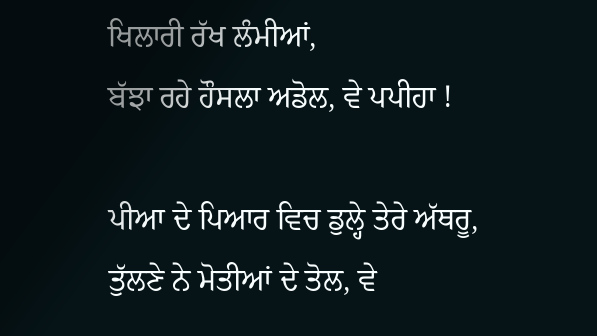ਖਿਲਾਰੀ ਰੱਖ ਲੰਮੀਆਂ,
ਬੱਝਾ ਰਹੇ ਹੌਸਲਾ ਅਡੋਲ, ਵੇ ਪਪੀਹਾ !

ਪੀਆ ਦੇ ਪਿਆਰ ਵਿਚ ਡੁਲ੍ਹੇ ਤੇਰੇ ਅੱਥਰੂ,
ਤੁੱਲਣੇ ਨੇ ਮੋਤੀਆਂ ਦੇ ਤੋਲ, ਵੇ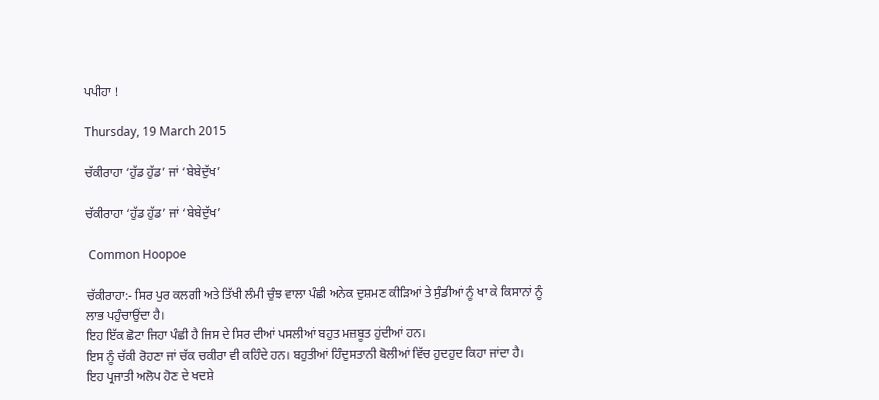ਪਪੀਹਾ !

Thursday, 19 March 2015

ਚੱਕੀਰਾਹਾ ‘ਹੁੱਡ ਹੁੱਡ’ ਜਾਂ ‘ਬੇਬੇਦੁੱਖ’

ਚੱਕੀਰਾਹਾ ‘ਹੁੱਡ ਹੁੱਡ’ ਜਾਂ ‘ਬੇਬੇਦੁੱਖ’

 Common Hoopoe

ਚੱਕੀਰਾਹਾ:- ਸਿਰ ਪੁਰ ਕਲਗੀ ਅਤੇ ਤਿੱਖੀ ਲੰਮੀ ਚੁੰਝ ਵਾਲਾ ਪੰਛੀ ਅਨੇਕ ਦੁਸ਼ਮਣ ਕੀੜਿਆਂ ਤੇ ਸੁੰਡੀਆਂ ਨੂੰ ਖਾ ਕੇ ਕਿਸਾਨਾਂ ਨੂੰ ਲਾਭ ਪਹੁੰਚਾਉਂਦਾ ਹੈ।
ਇਹ ਇੱਕ ਛੋਟਾ ਜਿਹਾ ਪੰਛੀ ਹੈ ਜਿਸ ਦੇ ਸਿਰ ਦੀਆਂ ਪਸਲੀਆਂ ਬਹੁਤ ਮਜ਼ਬੂਤ ਹੁਂਦੀਆਂ ਹਨ।
ਇਸ ਨੂੰ ਚੱਕੀ ਰੋਹਣਾ ਜਾਂ ਚੱਕ ਚਕੀਰਾ ਵੀ ਕਹਿੰਦੇ ਹਨ। ਬਹੁਤੀਆਂ ਹਿੰਦੁਸਤਾਨੀ ਬੋਲੀਆਂ ਵਿੱਚ ਹੁਦਹੁਦ ਕਿਹਾ ਜਾਂਦਾ ਹੈ।
ਇਹ ਪ੍ਰਜਾਤੀ ਅਲੋਪ ਹੋਣ ਦੇ ਖਦਸ਼ੇ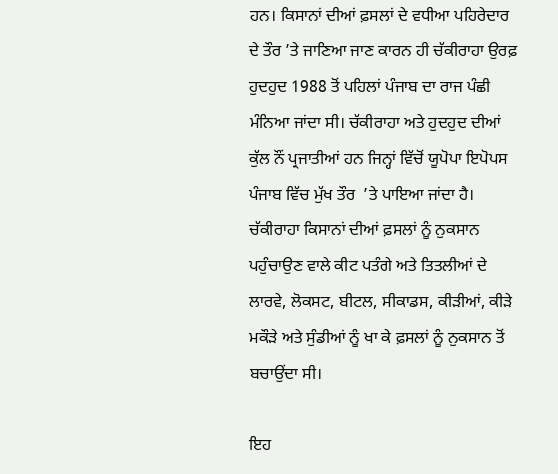ਹਨ। ਕਿਸਾਨਾਂ ਦੀਆਂ ਫ਼ਸਲਾਂ ਦੇ ਵਧੀਆ ਪਹਿਰੇਦਾਰ ਦੇ ਤੌਰ ’ਤੇ ਜਾਣਿਆ ਜਾਣ ਕਾਰਨ ਹੀ ਚੱਕੀਰਾਹਾ ਉਰਫ਼ ਹੁਦਹੁਦ 1988 ਤੋਂ ਪਹਿਲਾਂ ਪੰਜਾਬ ਦਾ ਰਾਜ ਪੰਛੀ ਮੰਨਿਆ ਜਾਂਦਾ ਸੀ। ਚੱਕੀਰਾਹਾ ਅਤੇ ਹੁਦਹੁਦ ਦੀਆਂ ਕੁੱਲ ਨੌਂ ਪ੍ਰਜਾਤੀਆਂ ਹਨ ਜਿਨ੍ਹਾਂ ਵਿੱਚੋਂ ਯੂਪੋਪਾ ਇਪੋਪਸ ਪੰਜਾਬ ਵਿੱਚ ਮੁੱਖ ਤੌਰ  ’ਤੇ ਪਾਇਆ ਜਾਂਦਾ ਹੈ। ਚੱਕੀਰਾਹਾ ਕਿਸਾਨਾਂ ਦੀਆਂ ਫ਼ਸਲਾਂ ਨੂੰ ਨੁਕਸਾਨ ਪਹੁੰਚਾਉਣ ਵਾਲੇ ਕੀਟ ਪਤੰਗੇ ਅਤੇ ਤਿਤਲੀਆਂ ਦੇ ਲਾਰਵੇ, ਲੋਕਸਟ, ਬੀਟਲ, ਸੀਕਾਡਸ, ਕੀੜੀਆਂ, ਕੀੜੇ ਮਕੌੜੇ ਅਤੇ ਸੁੰਡੀਆਂ ਨੂੰ ਖਾ ਕੇ ਫ਼ਸਲਾਂ ਨੂੰ ਨੁਕਸਾਨ ਤੋਂ ਬਚਾਉਂਦਾ ਸੀ।

ਇਹ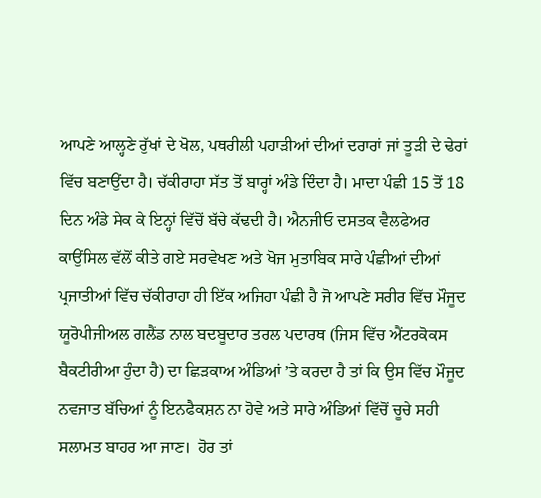ਆਪਣੇ ਆਲ੍ਹਣੇ ਰੁੱਖਾਂ ਦੇ ਖੋਲ, ਪਥਰੀਲੀ ਪਹਾੜੀਆਂ ਦੀਆਂ ਦਰਾਰਾਂ ਜਾਂ ਤੂੜੀ ਦੇ ਢੇਰਾਂ ਵਿੱਚ ਬਣਾਉਂਦਾ ਹੈ। ਚੱਕੀਰਾਹਾ ਸੱਤ ਤੋਂ ਬਾਰ੍ਹਾਂ ਅੰਡੇ ਦਿੰਦਾ ਹੈ। ਮਾਦਾ ਪੰਛੀ 15 ਤੋਂ 18 ਦਿਨ ਅੰਡੇ ਸੇਕ ਕੇ ਇਨ੍ਹਾਂ ਵਿੱਚੋਂ ਬੱਚੇ ਕੱਢਦੀ ਹੈ। ਐਨਜੀਓ ਦਸਤਕ ਵੈਲਫੇਅਰ ਕਾਉਂਸਿਲ ਵੱਲੋਂ ਕੀਤੇ ਗਏ ਸਰਵੇਖਣ ਅਤੇ ਖੋਜ ਮੁਤਾਬਿਕ ਸਾਰੇ ਪੰਛੀਆਂ ਦੀਆਂ ਪ੍ਰਜਾਤੀਆਂ ਵਿੱਚ ਚੱਕੀਰਾਹਾ ਹੀ ਇੱਕ ਅਜਿਹਾ ਪੰਛੀ ਹੈ ਜੋ ਆਪਣੇ ਸਰੀਰ ਵਿੱਚ ਮੌਜੂਦ ਯੂਰੋਪੀਜੀਅਲ ਗਲੈਂਡ ਨਾਲ ਬਦਬੂਦਾਰ ਤਰਲ ਪਦਾਰਥ (ਜਿਸ ਵਿੱਚ ਐਂਟਰਕੋਕਸ ਬੈਕਟੀਰੀਆ ਹੁੰਦਾ ਹੈ) ਦਾ ਛਿੜਕਾਅ ਅੰਡਿਆਂ ’ਤੇ ਕਰਦਾ ਹੈ ਤਾਂ ਕਿ ਉਸ ਵਿੱਚ ਮੌਜੂਦ ਨਵਜਾਤ ਬੱਚਿਆਂ ਨੂੰ ਇਨਫੈਕਸ਼ਨ ਨਾ ਹੋਵੇ ਅਤੇ ਸਾਰੇ ਅੰਡਿਆਂ ਵਿੱਚੋਂ ਚੂਚੇ ਸਹੀ ਸਲਾਮਤ ਬਾਹਰ ਆ ਜਾਣ।  ਹੋਰ ਤਾਂ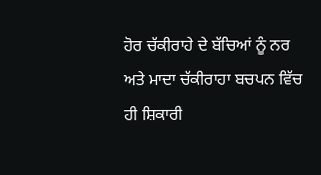ਹੋਰ ਚੱਕੀਰਾਹੇ ਦੇ ਬੱਚਿਆਂ ਨੂੰ ਨਰ ਅਤੇ ਮਾਦਾ ਚੱਕੀਰਾਹਾ ਬਚਪਨ ਵਿੱਚ ਹੀ ਸ਼ਿਕਾਰੀ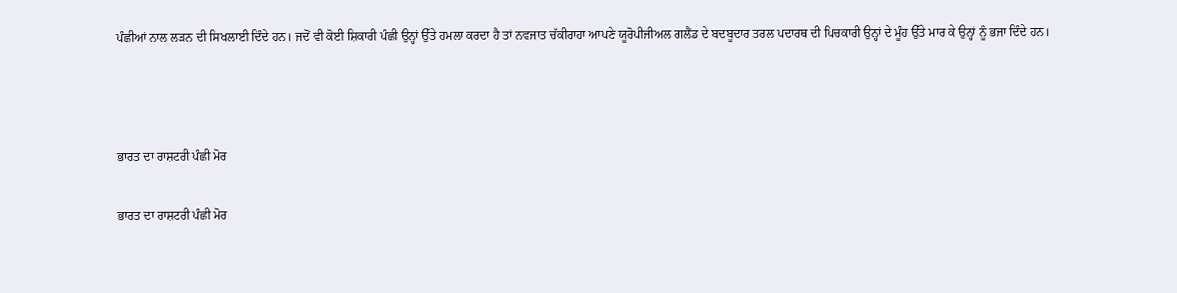ਪੰਛੀਆਂ ਨਾਲ ਲੜਨ ਦੀ ਸਿਖਲਾਈ ਦਿੰਦੇ ਹਨ। ਜਦੋਂ ਵੀ ਕੋਈ ਸ਼ਿਕਾਰੀ ਪੰਛੀ ਉਨ੍ਹਾਂ ਉੱਤੇ ਹਮਲਾ ਕਰਦਾ ਹੈ ਤਾਂ ਨਵਜਾਤ ਚੱਕੀਰਾਹਾ ਆਪਣੇ ਯੂਰੋਪੀਜੀਅਲ ਗਲੈਂਡ ਦੇ ਬਦਬੂਦਾਰ ਤਰਲ ਪਦਾਰਥ ਦੀ ਪਿਚਕਾਰੀ ਉਨ੍ਹਾਂ ਦੇ ਮੂੰਹ ਉੱਤੇ ਮਾਰ ਕੇ ਉਨ੍ਹਾਂ ਨੂੰ ਭਜਾ ਦਿੰਦੇ ਹਨ।



ਭਾਰਤ ਦਾ ਰਾਸ਼ਟਰੀ ਪੰਛੀ ਮੋਰ

ਭਾਰਤ ਦਾ ਰਾਸ਼ਟਰੀ ਪੰਛੀ ਮੋਰ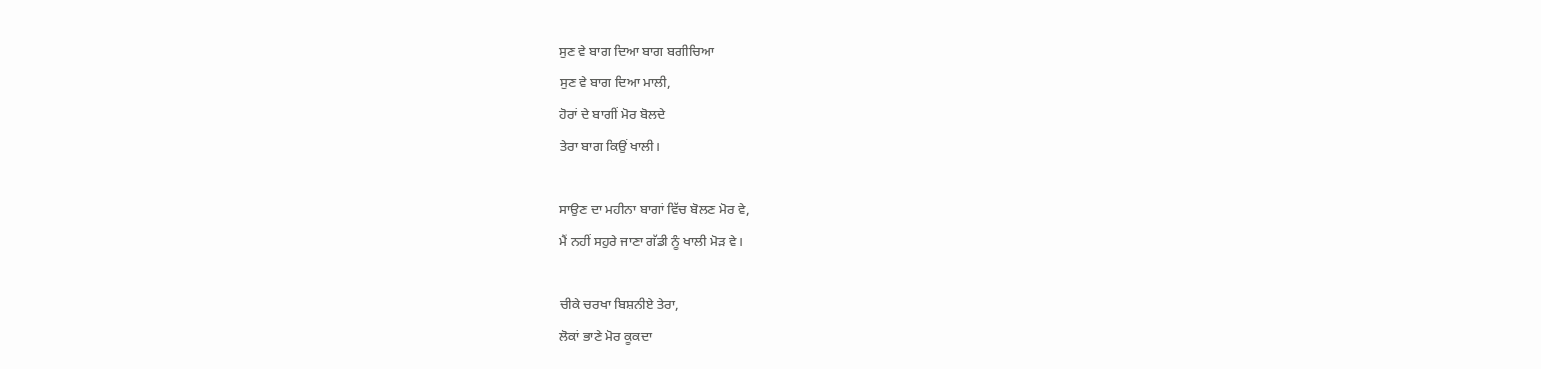ਸੁਣ ਵੇ ਬਾਗ ਦਿਆ ਬਾਗ ਬਗੀਚਿਆ
ਸੁਣ ਵੇ ਬਾਗ ਦਿਆ ਮਾਲੀ,
ਹੋਰਾਂ ਦੇ ਬਾਗੀਂ ਮੋਰ ਬੋਲਦੇ
ਤੇਰਾ ਬਾਗ ਕਿਉਂ ਖਾਲੀ।

ਸਾਉਣ ਦਾ ਮਹੀਨਾ ਬਾਗਾਂ ਵਿੱਚ ਬੋਲਣ ਮੋਰ ਵੇ,
ਮੈਂ ਨਹੀਂ ਸਹੁਰੇ ਜਾਣਾ ਗੱਡੀ ਨੂੰ ਖਾਲੀ ਮੋੜ ਵੇ।

ਚੀਕੇ ਚਰਖਾ ਬਿਸ਼ਨੀਏ ਤੇਰਾ,
ਲੋਕਾਂ ਭਾਣੇ ਮੋਰ ਕੂਕਦਾ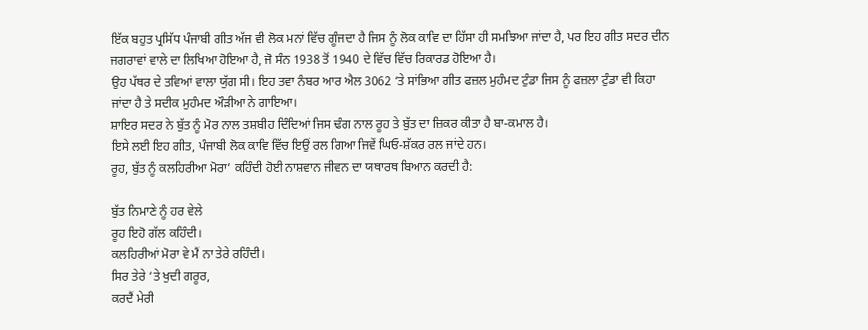ਇੱਕ ਬਹੁਤ ਪ੍ਰਸਿੱਧ ਪੰਜਾਬੀ ਗੀਤ ਅੱਜ ਵੀ ਲੋਕ ਮਨਾਂ ਵਿੱਚ ਗੂੰਜਦਾ ਹੈ ਜਿਸ ਨੂੰ ਲੋਕ ਕਾਵਿ ਦਾ ਹਿੱਸਾ ਹੀ ਸਮਝਿਆ ਜਾਂਦਾ ਹੈ, ਪਰ ਇਹ ਗੀਤ ਸਦਰ ਦੀਨ ਜਗਰਾਵਾਂ ਵਾਲੇ ਦਾ ਲਿਖਿਆ ਹੋਇਆ ਹੈ, ਜੋ ਸੰਨ 1938 ਤੋਂ 1940 ਦੇ ਵਿੱਚ ਵਿੱਚ ਰਿਕਾਰਡ ਹੋਇਆ ਹੈ।
ਉਹ ਪੱਥਰ ਦੇ ਤਵਿਆਂ ਵਾਲਾ ਯੁੱਗ ਸੀ। ਇਹ ਤਵਾ ਨੰਬਰ ਆਰ ਐਲ 3062 ‘ਤੇ ਸਾਂਭਿਆ ਗੀਤ ਫਜ਼ਲ ਮੁਹੰਮਦ ਟੁੰਡਾ ਜਿਸ ਨੂੰ ਫਜ਼ਲਾ ਟੁੰਡਾ ਵੀ ਕਿਹਾ ਜਾਂਦਾ ਹੈ ਤੇ ਸਦੀਕ ਮੁਹੰਮਦ ਔੜੀਆ ਨੇ ਗਾਇਆ।
ਸ਼ਾਇਰ ਸਦਰ ਨੇ ਬੁੱਤ ਨੂੰ ਮੋਰ ਨਾਲ ਤਸ਼ਬੀਹ ਦਿੰਦਿਆਂ ਜਿਸ ਢੰਗ ਨਾਲ ਰੂਹ ਤੇ ਬੁੱਤ ਦਾ ਜ਼ਿਕਰ ਕੀਤਾ ਹੈ ਬਾ-ਕਮਾਲ ਹੈ।
ਇਸੇ ਲਈ ਇਹ ਗੀਤ, ਪੰਜਾਬੀ ਲੋਕ ਕਾਵਿ ਵਿੱਚ ਇਉਂ ਰਲ ਗਿਆ ਜਿਵੇਂ ਘਿਓ-ਸ਼ੱਕਰ ਰਲ ਜਾਂਦੇ ਹਨ।
ਰੂਹ, ਬੁੱਤ ਨੂੰ ਕਲਹਿਰੀਆ ਮੋਰਾ’ ਕਹਿੰਦੀ ਹੋਈ ਨਾਸ਼ਵਾਨ ਜੀਵਨ ਦਾ ਯਥਾਰਥ ਬਿਆਨ ਕਰਦੀ ਹੈ:

ਬੁੱਤ ਨਿਮਾਣੇ ਨੂੰ ਹਰ ਵੇਲੇ
ਰੂਹ ਇਹੋ ਗੱਲ ਕਹਿੰਦੀ।
ਕਲਹਿਰੀਆਂ ਮੋਰਾ ਵੇ ਮੈਂ ਨਾ ਤੇਰੇ ਰਹਿੰਦੀ।
ਸਿਰ ਤੇਰੇ ‘ਤੇ ਖੁਦੀ ਗਰੂਰ,
ਕਰਦੈਂ ਮੇਰੀ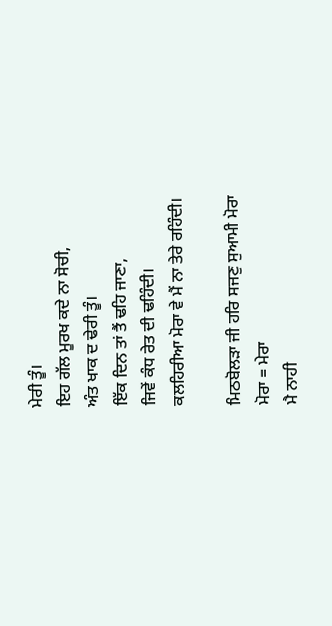ਮੇਰੀ ਤੂੰ।
ਇਹ ਗੱਲ ਮੂਰਖ ਕਦੇ ਨਾ ਸੋਚੀ,
ਅੰਤ ਖਾਕ ਦ ਢੇਰੀ ਤੂੰ।
ਇੱਕ ਦਿਨ ਤਾਂ ਤੈਂ ਢਹਿ ਜਾਣਾ,
ਜਿਵੇਂ ਕੰਧ ਰੇਤ ਦੀ ਢਹਿੰਦੀ।
ਕਲਹਿਰੀਆ ਮੋਰਾ ਵੇ ਮੈਂ ਨਾ ਤੇਰੇ ਰਹਿੰਦੀ।

ਮਿਠਬੋਲੜਾ ਜੀ ਹਰਿ ਸਜਣੁ ਸੁਆਮੀ ਮੋਰਾ
ਮੋਰਾ = ਮੇਰਾ
ਮੈ ਨਾਹੀ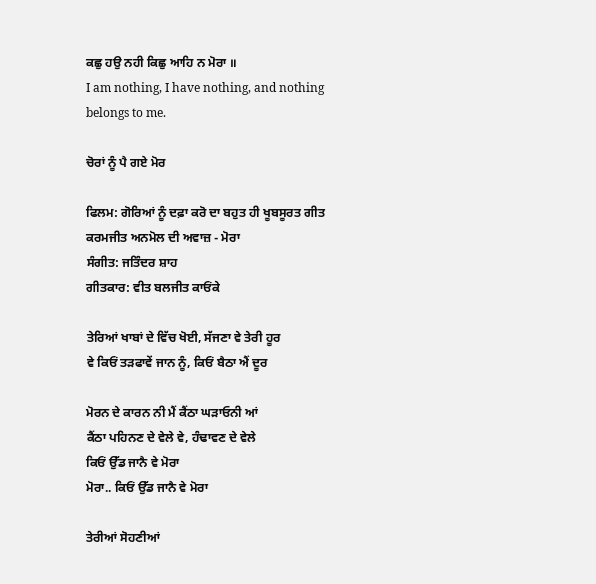ਕਛੁ ਹਉ ਨਹੀ ਕਿਛੁ ਆਹਿ ਨ ਮੋਰਾ ॥
I am nothing, I have nothing, and nothing belongs to me.

ਚੋਰਾਂ ਨੂੰ ਪੈ ਗਏ ਮੋਰ

ਫਿਲਮ: ਗੋਰਿਆਂ ਨੂੰ ਦਫ਼ਾ ਕਰੋ ਦਾ ਬਹੁਤ ਹੀ ਖੂਬਸੂਰਤ ਗੀਤ
ਕਰਮਜੀਤ ਅਨਮੋਲ ਦੀ ਅਵਾਜ਼ - ਮੋਰਾ
ਸੰਗੀਤ: ਜਤਿੰਦਰ ਸ਼ਾਹ
ਗੀਤਕਾਰ: ਵੀਤ ਬਲਜੀਤ ਕਾਓਂਕੇ

ਤੇਰਿਆਂ ਖਾਬਾਂ ਦੇ ਵਿੱਚ ਖੋਈ, ਸੱਜਣਾ ਵੇ ਤੇਰੀ ਹੂਰ
ਵੇ ਕਿਓਂ ਤੜਫਾਵੇਂ ਜਾਨ ਨੂੰ, ਕਿਓਂ ਬੈਠਾ ਐਂ ਦੂਰ

ਮੋਰਨ ਦੇ ਕਾਰਨ ਨੀ ਮੈਂ ਕੈਂਠਾ ਘੜਾਓਨੀ ਆਂ
ਕੈਂਠਾ ਪਹਿਨਣ ਦੇ ਵੇਲੇ ਵੇ, ਹੰਢਾਵਣ ਦੇ ਵੇਲੇ
ਕਿਓਂ ਉੱਡ ਜਾਨੈ ਵੇ ਮੋਰਾ
ਮੋਰਾ.. ਕਿਓਂ ਉੱਡ ਜਾਨੈ ਵੇ ਮੋਰਾ

ਤੇਰੀਆਂ ਸੋਹਣੀਆਂ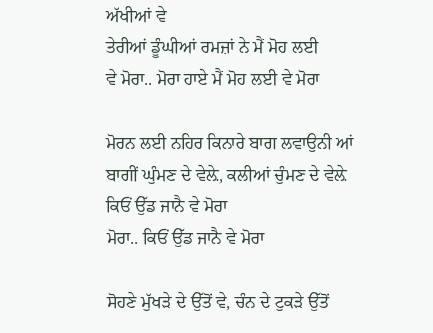ਅੱਖੀਆਂ ਵੇ
ਤੇਰੀਆਂ ਡੂੰਘੀਆਂ ਰਮਜ਼ਾਂ ਨੇ ਮੈਂ ਮੋਹ ਲਈ
ਵੇ ਮੋਰਾ.. ਮੋਰਾ ਹਾਏ ਮੈਂ ਮੋਹ ਲਈ ਵੇ ਮੋਰਾ

ਮੋਰਨ ਲਈ ਨਹਿਰ ਕਿਨਾਰੇ ਬਾਗ ਲਵਾਉਨੀ ਆਂ
ਬਾਗੀਂ ਘੁੰਮਣ ਦੇ ਵੇਲ਼ੇ, ਕਲੀਆਂ ਚੁੰਮਣ ਦੇ ਵੇਲ਼ੇ
ਕਿਓਂ ਉੱਡ ਜਾਨੈ ਵੇ ਮੋਰਾ
ਮੋਰਾ.. ਕਿਓਂ ਉੱਡ ਜਾਨੈ ਵੇ ਮੋਰਾ

ਸੋਹਣੇ ਮੁੱਖੜੇ ਦੇ ਉੱਤੋਂ ਵੇ, ਚੰਨ ਦੇ ਟੁਕੜੇ ਉੱਤੋਂ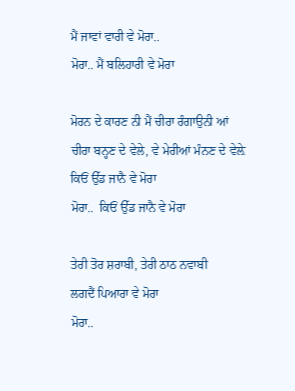ਮੈਂ ਜਾਵਾਂ ਵਾਰੀ ਵੇ ਮੋਰਾ..
ਮੋਰਾ.. ਮੈਂ ਬਲਿਹਾਰੀ ਵੇ ਮੋਰਾ

ਮੋਰਨ ਦੇ ਕਾਰਣ ਨੀ ਮੈਂ ਚੀਰਾ ਰੰਗਾਉਨੀ ਆਂ
ਚੀਰਾ ਬਨ੍ਹਣ ਦੇ ਵੇਲੇ, ਵੇ ਮੇਰੀਆਂ ਮੰਨਣ ਦੇ ਵੇਲ਼ੇ
ਕਿਓਂ ਉੱਡ ਜਾਨੈ ਵੇ ਮੋਰਾ
ਮੋਰਾ..  ਕਿਓਂ ਉੱਡ ਜਾਨੈ ਵੇ ਮੋਰਾ

ਤੇਰੀ ਤੋਰ ਸ਼ਰਾਬੀ, ਤੇਰੀ ਠਾਠ ਨਵਾਬੀ
ਲਗਦੈਂ ਪਿਆਰਾ ਵੇ ਮੋਰਾ
ਮੋਰਾ..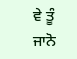ਵੇ ਤੂੰ ਜਾਨੋ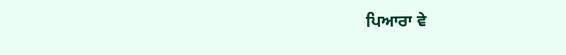ਪਿਆਰਾ ਵੇ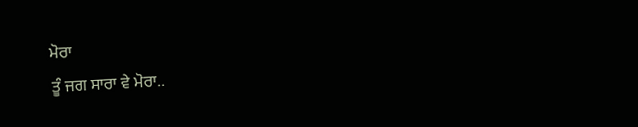ਮੋਰਾ
ਤੂੰ ਜਗ ਸਾਰਾ ਵੇ ਮੋਰਾ..